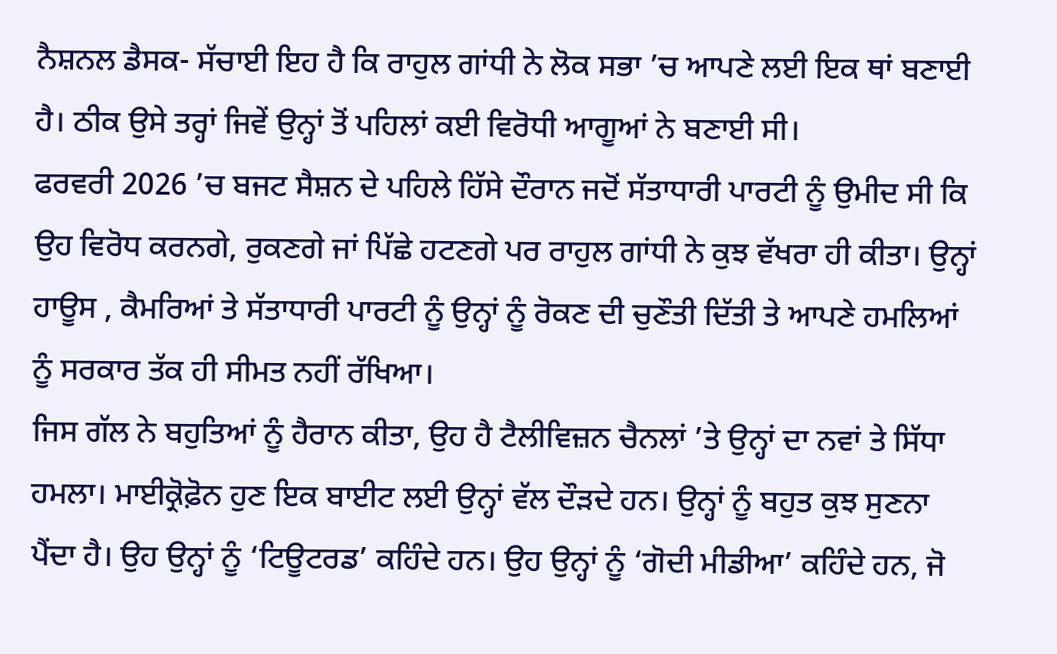ਨੈਸ਼ਨਲ ਡੈਸਕ- ਸੱਚਾਈ ਇਹ ਹੈ ਕਿ ਰਾਹੁਲ ਗਾਂਧੀ ਨੇ ਲੋਕ ਸਭਾ ’ਚ ਆਪਣੇ ਲਈ ਇਕ ਥਾਂ ਬਣਾਈ ਹੈ। ਠੀਕ ਉਸੇ ਤਰ੍ਹਾਂ ਜਿਵੇਂ ਉਨ੍ਹਾਂ ਤੋਂ ਪਹਿਲਾਂ ਕਈ ਵਿਰੋਧੀ ਆਗੂਆਂ ਨੇ ਬਣਾਈ ਸੀ।
ਫਰਵਰੀ 2026 ’ਚ ਬਜਟ ਸੈਸ਼ਨ ਦੇ ਪਹਿਲੇ ਹਿੱਸੇ ਦੌਰਾਨ ਜਦੋਂ ਸੱਤਾਧਾਰੀ ਪਾਰਟੀ ਨੂੰ ਉਮੀਦ ਸੀ ਕਿ ਉਹ ਵਿਰੋਧ ਕਰਨਗੇ, ਰੁਕਣਗੇ ਜਾਂ ਪਿੱਛੇ ਹਟਣਗੇ ਪਰ ਰਾਹੁਲ ਗਾਂਧੀ ਨੇ ਕੁਝ ਵੱਖਰਾ ਹੀ ਕੀਤਾ। ਉਨ੍ਹਾਂ ਹਾਊਸ , ਕੈਮਰਿਆਂ ਤੇ ਸੱਤਾਧਾਰੀ ਪਾਰਟੀ ਨੂੰ ਉਨ੍ਹਾਂ ਨੂੰ ਰੋਕਣ ਦੀ ਚੁਣੌਤੀ ਦਿੱਤੀ ਤੇ ਆਪਣੇ ਹਮਲਿਆਂ ਨੂੰ ਸਰਕਾਰ ਤੱਕ ਹੀ ਸੀਮਤ ਨਹੀਂ ਰੱਖਿਆ।
ਜਿਸ ਗੱਲ ਨੇ ਬਹੁਤਿਆਂ ਨੂੰ ਹੈਰਾਨ ਕੀਤਾ, ਉਹ ਹੈ ਟੈਲੀਵਿਜ਼ਨ ਚੈਨਲਾਂ ’ਤੇ ਉਨ੍ਹਾਂ ਦਾ ਨਵਾਂ ਤੇ ਸਿੱਧਾ ਹਮਲਾ। ਮਾਈਕ੍ਰੋਫ਼ੋਨ ਹੁਣ ਇਕ ਬਾਈਟ ਲਈ ਉਨ੍ਹਾਂ ਵੱਲ ਦੌੜਦੇ ਹਨ। ਉਨ੍ਹਾਂ ਨੂੰ ਬਹੁਤ ਕੁਝ ਸੁਣਨਾ ਪੈਂਦਾ ਹੈ। ਉਹ ਉਨ੍ਹਾਂ ਨੂੰ ‘ਟਿਊਟਰਡ’ ਕਹਿੰਦੇ ਹਨ। ਉਹ ਉਨ੍ਹਾਂ ਨੂੰ ‘ਗੋਦੀ ਮੀਡੀਆ’ ਕਹਿੰਦੇ ਹਨ, ਜੋ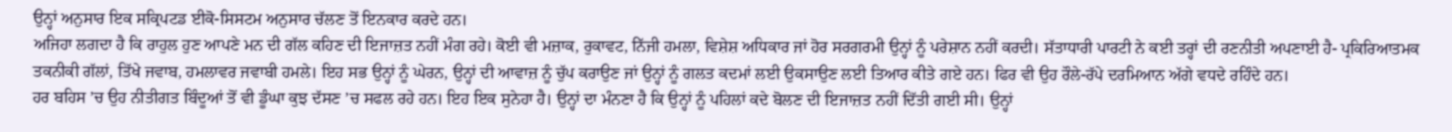ਉਨ੍ਹਾਂ ਅਨੁਸਾਰ ਇਕ ਸਕ੍ਰਿਪਟਡ ਈਕੋ-ਸਿਸਟਮ ਅਨੁਸਾਰ ਚੱਲਣ ਤੋਂ ਇਨਕਾਰ ਕਰਦੇ ਹਨ।
ਅਜਿਹਾ ਲਗਦਾ ਹੈ ਕਿ ਰਾਹੁਲ ਹੁਣ ਆਪਣੇ ਮਨ ਦੀ ਗੱਲ ਕਹਿਣ ਦੀ ਇਜਾਜ਼ਤ ਨਹੀਂ ਮੰਗ ਰਹੇ। ਕੋਈ ਵੀ ਮਜ਼ਾਕ, ਰੁਕਾਵਟ, ਨਿੱਜੀ ਹਮਲਾ, ਵਿਸ਼ੇਸ਼ ਅਧਿਕਾਰ ਜਾਂ ਹੋਰ ਸਰਗਰਮੀ ਉਨ੍ਹਾਂ ਨੂੰ ਪਰੇਸ਼ਾਨ ਨਹੀਂ ਕਰਦੀ। ਸੱਤਾਧਾਰੀ ਪਾਰਟੀ ਨੇ ਕਈ ਤਰ੍ਹਾਂ ਦੀ ਰਣਨੀਤੀ ਅਪਣਾਈ ਹੈ- ਪ੍ਰਕਿਰਿਆਤਮਕ ਤਕਨੀਕੀ ਗੱਲਾਂ, ਤਿੱਖੇ ਜਵਾਬ, ਹਮਲਾਵਰ ਜਵਾਬੀ ਹਮਲੇ। ਇਹ ਸਭ ਉਨ੍ਹਾਂ ਨੂੰ ਘੇਰਨ, ਉਨ੍ਹਾਂ ਦੀ ਆਵਾਜ਼ ਨੂੰ ਚੁੱਪ ਕਰਾਉਣ ਜਾਂ ਉਨ੍ਹਾਂ ਨੂੰ ਗਲਤ ਕਦਮਾਂ ਲਈ ਉਕਸਾਉਣ ਲਈ ਤਿਆਰ ਕੀਤੇ ਗਏ ਹਨ। ਫਿਰ ਵੀ ਉਹ ਰੌਲੇ-ਰੱਪੇ ਦਰਮਿਆਨ ਅੱਗੇ ਵਧਦੇ ਰਹਿੰਦੇ ਹਨ।
ਹਰ ਬਹਿਸ ’ਚ ਉਹ ਨੀਤੀਗਤ ਬਿੰਦੂਆਂ ਤੋਂ ਵੀ ਡੂੰਘਾ ਕੁਝ ਦੱਸਣ ’ਚ ਸਫਲ ਰਹੇ ਹਨ। ਇਹ ਇਕ ਸੁਨੇਹਾ ਹੈ। ਉਨ੍ਹਾਂ ਦਾ ਮੰਨਣਾ ਹੈ ਕਿ ਉਨ੍ਹਾਂ ਨੂੰ ਪਹਿਲਾਂ ਕਦੇ ਬੋਲਣ ਦੀ ਇਜਾਜ਼ਤ ਨਹੀਂ ਦਿੱਤੀ ਗਈ ਸੀ। ਉਨ੍ਹਾਂ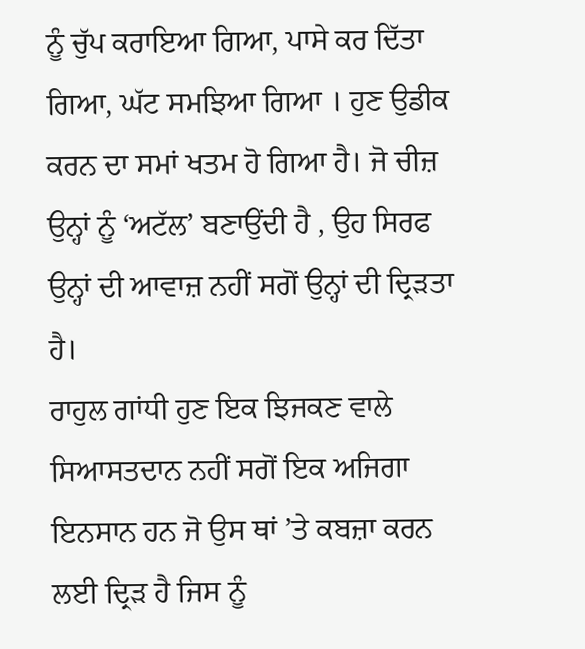ਨੂੰ ਚੁੱਪ ਕਰਾਇਆ ਗਿਆ, ਪਾਸੇ ਕਰ ਦਿੱਤਾ ਗਿਆ, ਘੱਟ ਸਮਝਿਆ ਗਿਆ । ਹੁਣ ਉਡੀਕ ਕਰਨ ਦਾ ਸਮਾਂ ਖਤਮ ਹੋ ਗਿਆ ਹੈ। ਜੋ ਚੀਜ਼ ਉਨ੍ਹਾਂ ਨੂੰ ‘ਅਟੱਲ’ ਬਣਾਉਂਦੀ ਹੈ , ਉਹ ਸਿਰਫ ਉਨ੍ਹਾਂ ਦੀ ਆਵਾਜ਼ ਨਹੀਂ ਸਗੋਂ ਉਨ੍ਹਾਂ ਦੀ ਦ੍ਰਿੜਤਾ ਹੈ।
ਰਾਹੁਲ ਗਾਂਧੀ ਹੁਣ ਇਕ ਝਿਜਕਣ ਵਾਲੇ ਸਿਆਸਤਦਾਨ ਨਹੀਂ ਸਗੋਂ ਇਕ ਅਜਿਗਾ ਇਨਸਾਨ ਹਨ ਜੋ ਉਸ ਥਾਂ ’ਤੇ ਕਬਜ਼ਾ ਕਰਨ ਲਈ ਦ੍ਰਿੜ ਹੈ ਜਿਸ ਨੂੰ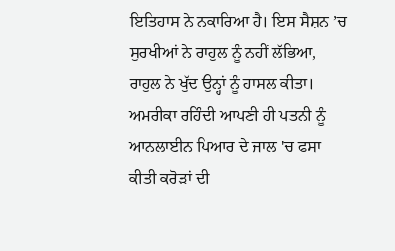ਇਤਿਹਾਸ ਨੇ ਨਕਾਰਿਆ ਹੈ। ਇਸ ਸੈਸ਼ਨ ’ਚ ਸੁਰਖੀਆਂ ਨੇ ਰਾਹੁਲ ਨੂੰ ਨਹੀਂ ਲੱਭਿਆ, ਰਾਹੁਲ ਨੇ ਖੁੱਦ ਉਨ੍ਹਾਂ ਨੂੰ ਹਾਸਲ ਕੀਤਾ।
ਅਮਰੀਕਾ ਰਹਿੰਦੀ ਆਪਣੀ ਹੀ ਪਤਨੀ ਨੂੰ ਆਨਲਾਈਨ ਪਿਆਰ ਦੇ ਜਾਲ 'ਚ ਫਸਾ ਕੀਤੀ ਕਰੋੜਾਂ ਦੀ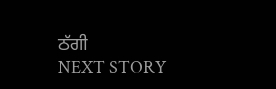ਠੱਗੀ
NEXT STORY